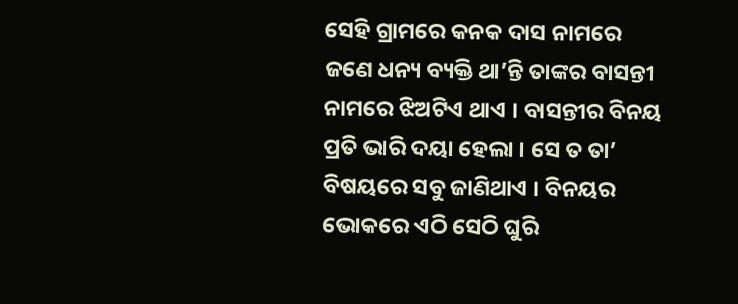ସେହି ଗ୍ରାମରେ କନକ ଦାସ ନାମରେ ଜଣେ ଧନ୍ୟ ବ୍ୟକ୍ତି ଥା’ନ୍ତି ତାଙ୍କର ବାସନ୍ତୀ ନାମରେ ଝିଅଟିଏ ଥାଏ । ବାସନ୍ତୀର ବିନୟ ପ୍ରତି ଭାରି ଦୟା ହେଲା । ସେ ତ ତା’ ବିଷୟରେ ସବୁ ଜାଣିଥାଏ । ବିନୟର ଭୋକରେ ଏଠି ସେଠି ଘୁରି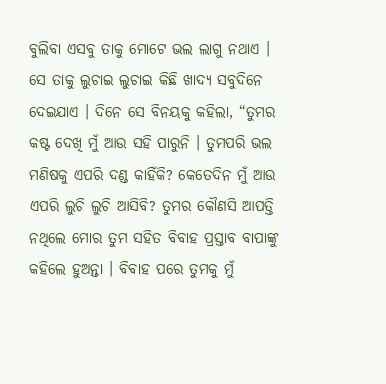ବୁଲିବା ଏସବୁ ତାକୁ ମୋଟେ ଭଲ ଲାଗୁ ନଥାଏ । ସେ ତାକୁ ଲୁଚାଇ ଲୁଚାଇ କିଛି ଖାଦ୍ୟ ସବୁଦିନେ ଦେଇଯାଏ । ଦିନେ ସେ ବିନୟକୁ କହିଲା, “ତୁମର କଷ୍ଟ ଦେଖି ମୁଁ ଆଉ ସହି ପାରୁନି । ତୁମପରି ଭଲ ମଣିଷକୁ ଏପରି ଦଣ୍ଡ କାହିଁକି? କେତେଦିନ ମୁଁ ଆଉ ଏପରି ଲୁଚି ଲୁଚି ଆସିବି? ତୁମର କୌଣସି ଆପତ୍ତି ନଥିଲେ ମୋର ତୁମ ସହିତ ବିବାହ ପ୍ରସ୍ତାବ ବାପାଙ୍କୁ କହିଲେ ହୁଅନ୍ତା । ବିବାହ ପରେ ତୁମକୁ ମୁଁ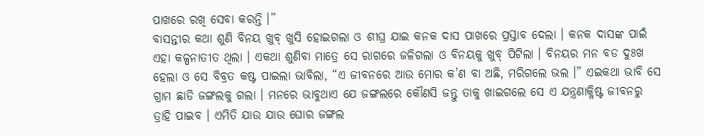ପାଖରେ ରଖି ସେବା କରନ୍ତି ।”
ବାସନ୍ତୀର କଥା ଶୁଣି ବିନୟ ଖୁବ୍ ଖୁସି ହୋଇଗଲା ଓ ଶୀଘ୍ର ଯାଇ କନକ ଦାସ ପାଖରେ ପ୍ରସ୍ତାବ ଦେଲା । କନକ ଦାସଙ୍କ ପାଇଁ ଏହା କଳ୍ପନାତୀତ ଥିଲା । ଏକଥା ଶୁଣିବା ମାତ୍ରେ ସେ ରାଗରେ ଜଳିଗଲା ଓ ବିନୟକୁ ଖୁବ୍ ପିଟିଲା । ବିନୟର ମନ ବଡ ଦୁଃଖ ହେଲା ଓ ସେ ବିବ୍ରତ କଷ୍ଟ ପାଇଲା ଭାବିଲା, “ଏ ଜୀବନରେ ଆଉ ମୋର କ’ଣ ବା ଅଛି, ମରିଗଲେ ଭଲ ।” ଏଇକଥା ଭାବି ସେ ଗ୍ରାମ ଛାଡି ଜଙ୍ଗଲକୁ ଗଲା । ମନରେ ଭାବୁଥାଏ ଯେ ଜଙ୍ଗଲରେ କୌଣସି ଜନ୍ତୁ ତାକୁ ଖାଇଗଲେ ସେ ଏ ଯନ୍ତ୍ରଣାକ୍ଳିଷ୍ଟ ଜୀବନରୁ ତ୍ରାହି ପାଇବ । ଏମିତି ଯାଉ ଯାଉ ଘୋର ଜଙ୍ଗଲ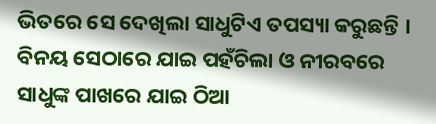ଭିତରେ ସେ ଦେଖିଲା ସାଧୁଟିଏ ତପସ୍ୟା କରୁଛନ୍ତି । ବିନୟ ସେଠାରେ ଯାଇ ପହଁଚିଲା ଓ ନୀରବରେ ସାଧୁଙ୍କ ପାଖରେ ଯାଇ ଠିଆ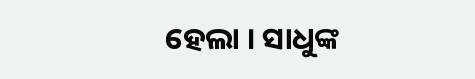ହେଲା । ସାଧୁଙ୍କ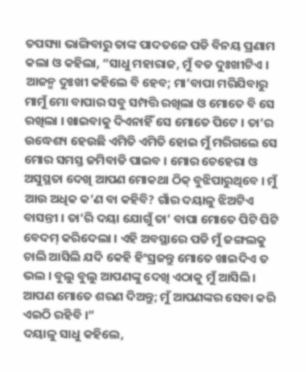ତପସ୍ୟା ଭାଙ୍ଗିବାରୁ ତାଙ୍କ ପାଦତଳେ ପଡି ବିନୟ ପ୍ରଣାମ କଲା ଓ କହିଲା, “ସାଧୁ ମହାରାଜ, ମୁଁ ବଡ ଦୁଃଖୀଟିଏ । ଆଜନ୍ମ ଦୁଃଖୀ କହିଲେ ବି ହେବ; ମା’ବାପା ମରିଯିବାରୁ ମାମୁଁ ମୋ ବାପାର ସବୁ ସମ୍ପତ୍ତି ରଖିଲା ଓ ମୋତେ ବି ସେ ରଖିଲା । ଖାଇବାକୁ ଦିଏନାହିଁ ସେ ମୋତେ ପିଟେ । ତା’ର ଉଦ୍ଧେଶ୍ୟ ହେଉଛି ଏମିତି ଏମିତି ହୋଇ ମୁଁ ମରିଗଲେ ସେ ମୋର ସମସ୍ତ ଜମିବାଡି ପାଇବ । ମୋର ଚେହେରା ଓ ଅସୁସ୍ଥତା ଦେଖି ଆପଣ ମୋକଥା ଠିକ୍ ବୁଝିପାରୁଥିବେ । ମୁଁ ଆଉ ଅଧିକ କ’ଣ ବା କହିବି? ଗାଁର ଦୟାଳୁ ଝିଅଟିଏ ବାସନ୍ତୀ । ତା’ରି ଦୟା ଯୋଗୁଁ ତା’ ବାପା ମୋତେ ପିଟି ପିଟି ବେଦମ୍ କରିଦେଲା । ଏହି ଅବସ୍ଥାରେ ପଡି ମୁଁ ଜଙ୍ଗଲକୁ ଚାଲି ଆସିଲି ଯଦି କେହି ହିଂସ୍ରଜନ୍ତୁ ମୋତେ ଖାଇଦିଏ ତ ଭଲ । ବୁଲୁ ବୁଲୁ ଆପଣଙ୍କୁ ଦେଖି ଏଠାକୁ ମୁଁ ଆସିଲି । ଆପଣ ମୋତେ ଶରଣ ଦିଅନ୍ତୁ; ମୁଁ ଆପଣଙ୍କର ସେବା କରି ଏଇଠି ରହିବି ।”
ଦୟାଳୁ ସାଧୁ କହିଲେ,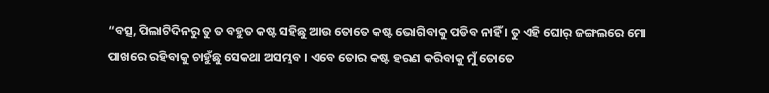“ବତ୍ସ, ପିଲାଟିଦିନରୁ ତୁ ତ ବହୁତ କଷ୍ଟ ସହିଛୁ ଆଉ ତୋତେ କଷ୍ଟ ଭୋଗିବାକୁ ପଡିବ ନାହିଁ । ତୁ ଏହି ଘୋର୍ ଜଙ୍ଗଲରେ ମୋ ପାଖରେ ରହିବାକୁ ଚାହୁଁଛୁ ସେକଥା ଅସମ୍ଭବ । ଏବେ ତୋର କଷ୍ଟ ହରଣ କରିବାକୁ ମୁଁ ତୋତେ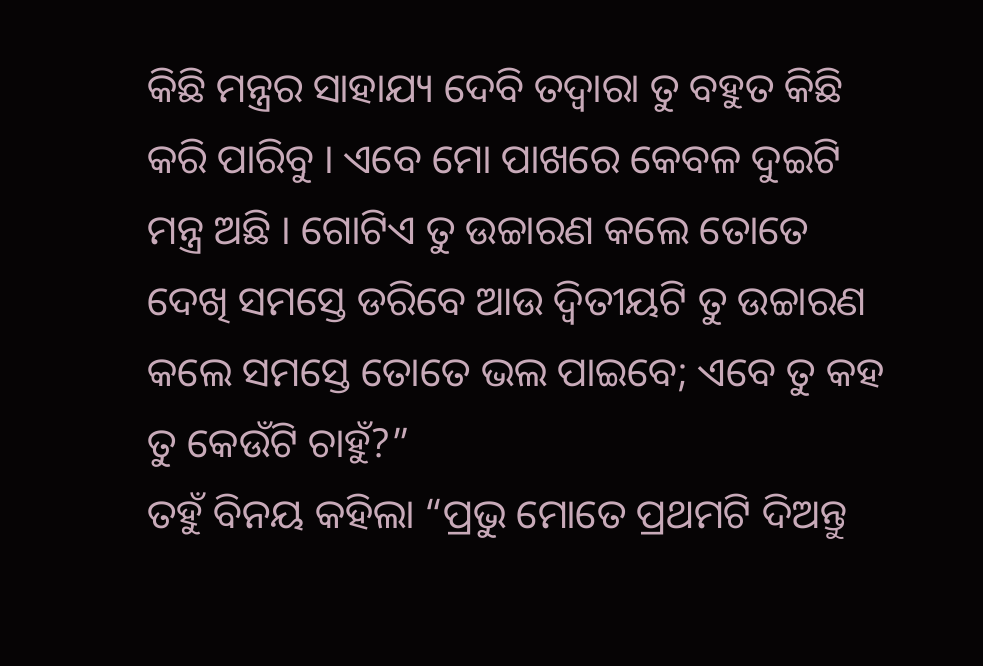କିଛି ମନ୍ତ୍ରର ସାହାଯ୍ୟ ଦେବି ତଦ୍ୱାରା ତୁ ବହୁତ କିଛି କରି ପାରିବୁ । ଏବେ ମୋ ପାଖରେ କେବଳ ଦୁଇଟି ମନ୍ତ୍ର ଅଛି । ଗୋଟିଏ ତୁ ଉଚ୍ଚାରଣ କଲେ ତୋତେ ଦେଖି ସମସ୍ତେ ଡରିବେ ଆଉ ଦ୍ୱିତୀୟଟି ତୁ ଉଚ୍ଚାରଣ କଲେ ସମସ୍ତେ ତୋତେ ଭଲ ପାଇବେ; ଏବେ ତୁ କହ ତୁ କେଉଁଟି ଚାହୁଁ?”
ତହୁଁ ବିନୟ କହିଲା “ପ୍ରଭୁ ମୋତେ ପ୍ରଥମଟି ଦିଅନ୍ତୁ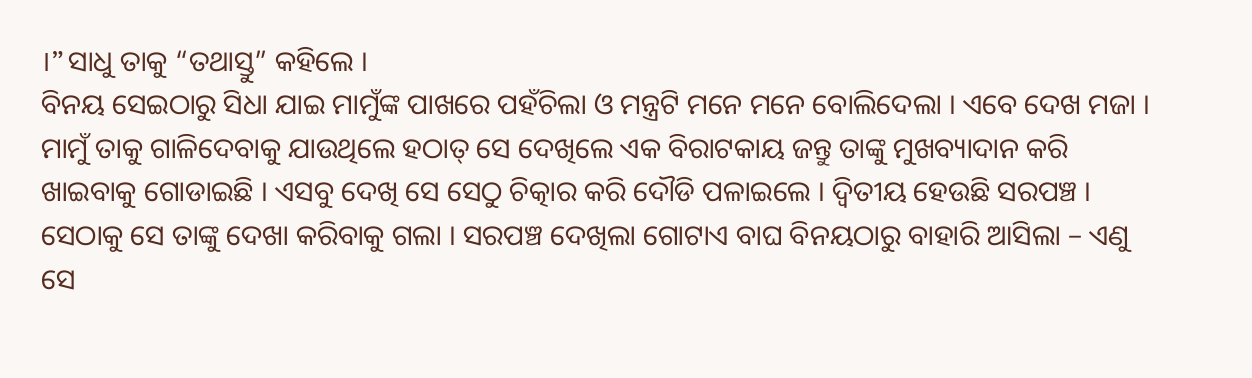।” ସାଧୁ ତାକୁ “ତଥାସ୍ତୁ” କହିଲେ ।
ବିନୟ ସେଇଠାରୁ ସିଧା ଯାଇ ମାମୁଁଙ୍କ ପାଖରେ ପହଁଚିଲା ଓ ମନ୍ତ୍ରଟି ମନେ ମନେ ବୋଲିଦେଲା । ଏବେ ଦେଖ ମଜା । ମାମୁଁ ତାକୁ ଗାଳିଦେବାକୁ ଯାଉଥିଲେ ହଠାତ୍ ସେ ଦେଖିଲେ ଏକ ବିରାଟକାୟ ଜନ୍ତୁ ତାଙ୍କୁ ମୁଖବ୍ୟାଦାନ କରି ଖାଇବାକୁ ଗୋଡାଇଛି । ଏସବୁ ଦେଖି ସେ ସେଠୁ ଚିତ୍କାର କରି ଦୌଡି ପଳାଇଲେ । ଦ୍ୱିତୀୟ ହେଉଛି ସରପଞ୍ଚ । ସେଠାକୁ ସେ ତାଙ୍କୁ ଦେଖା କରିବାକୁ ଗଲା । ସରପଞ୍ଚ ଦେଖିଲା ଗୋଟାଏ ବାଘ ବିନୟଠାରୁ ବାହାରି ଆସିଲା – ଏଣୁ ସେ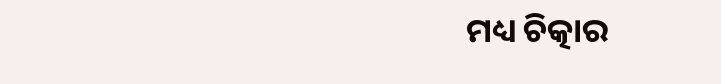ମଧ୍ୟ ଚିତ୍କାର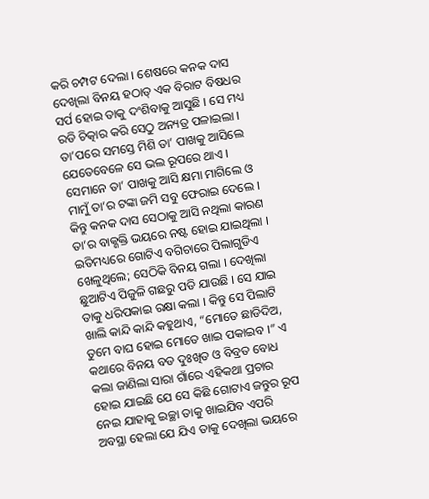କରି ଚମ୍ପଟ ଦେଲା । ଶେଷରେ କନକ ଦାସ ଦେଖିଲା ବିନୟ ହଠାତ୍ ଏକ ବିରାଟ ବିଷଧର ସର୍ପ ହୋଇ ତାକୁ ଦଂଶିବାକୁ ଆସୁଛି । ସେ ମଧ୍ୟ ରଡି ଚିତ୍କାର କରି ସେଠୁ ଅନ୍ୟତ୍ର ପଳାଇଲା । ତା’ପରେ ସମସ୍ତେ ମିଶି ତା’ ପାଖକୁ ଆସିଲେ ଯେତେବେଳେ ସେ ଭଲ ରୂପରେ ଥାଏ । ସେମାନେ ତା’ ପାଖକୁ ଆସି କ୍ଷମା ମାଗିଲେ ଓ ମାମୁଁ ତା’ର ଟଙ୍କା ଜମି ସବୁ ଫେରାଇ ଦେଲେ । କିନ୍ତୁ କନକ ଦାସ ସେଠାକୁ ଆସି ନଥିଲା କାରଣ ତା’ର ବାକ୍ଶକ୍ତି ଭୟରେ ନଷ୍ଟ ହୋଇ ଯାଇଥିଲା ।
ଇତିମଧ୍ୟରେ ଗୋଟିଏ ବଗିଚାରେ ପିଲାଗୁଡିଏ ଖେଳୁଥିଲେ; ସେଠିକି ବିନୟ ଗଲା । ଦେଖିଲା ଛୁଆଟିଏ ପିଜୁଳି ଗଛରୁ ପଡି ଯାଉଛି । ସେ ଯାଇ ତାକୁ ଧରିପକାଇ ରକ୍ଷା କଲା । କିନ୍ତୁ ସେ ପିଲାଟି ଖାଲି କାନ୍ଦି କାନ୍ଦି କହୁଥାଏ, “ମୋତେ ଛାଡିଦିଅ, ତୁମେ ବାଘ ହୋଇ ମୋତେ ଖାଇ ପକାଇବ ।” ଏ କଥାରେ ବିନୟ ବଡ ଦୁଃଖିତ ଓ ବିବ୍ରତ ବୋଧ କଲା ଜାଣିଲା ସାରା ଗାଁରେ ଏହିକଥା ପ୍ରଚାର ହୋଇ ଯାଇଛି ଯେ ସେ କିଛି ଗୋଟାଏ ଜନ୍ତୁର ରୂପ ନେଇ ଯାହାକୁ ଇଚ୍ଛା ତାକୁ ଖାଇଯିବ ଏପରି ଅବସ୍ଥା ହେଲା ଯେ ଯିଏ ତାକୁ ଦେଖିଲା ଭୟରେ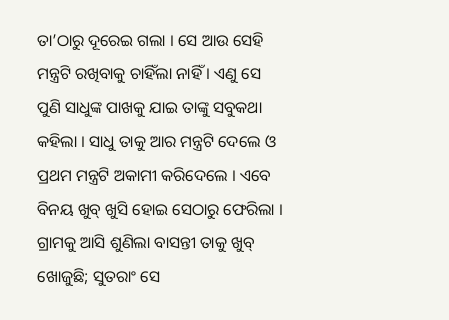ତା’ଠାରୁ ଦୂରେଇ ଗଲା । ସେ ଆଉ ସେହି ମନ୍ତ୍ରଟି ରଖିବାକୁ ଚାହିଁଲା ନାହିଁ । ଏଣୁ ସେ ପୁଣି ସାଧୁଙ୍କ ପାଖକୁ ଯାଇ ତାଙ୍କୁ ସବୁକଥା କହିଲା । ସାଧୁ ତାକୁ ଆର ମନ୍ତ୍ରଟି ଦେଲେ ଓ ପ୍ରଥମ ମନ୍ତ୍ରଟି ଅକାମୀ କରିଦେଲେ । ଏବେ ବିନୟ ଖୁବ୍ ଖୁସି ହୋଇ ସେଠାରୁ ଫେରିଲା । ଗ୍ରାମକୁ ଆସି ଶୁଣିଲା ବାସନ୍ତୀ ତାକୁ ଖୁବ୍ ଖୋଜୁଛି; ସୁତରାଂ ସେ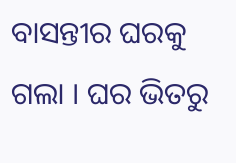ବାସନ୍ତୀର ଘରକୁ ଗଲା । ଘର ଭିତରୁ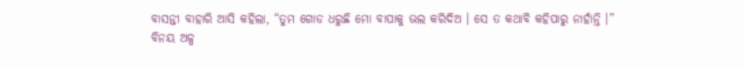ବାସନ୍ତୀ ବାହାରି ଆସି କହିଲା, “ତୁମ ଗୋଡ ଧରୁଛି ମୋ ବାପାକୁ ଭଲ କରିଦିଅ । ସେ ତ କଥାବି କହିପାରୁ ନାହାଁନ୍ତି ।”
ବିନୟ ଅଳ୍ପ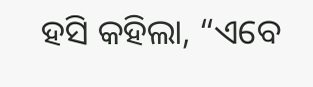ହସି କହିଲା, “ଏବେ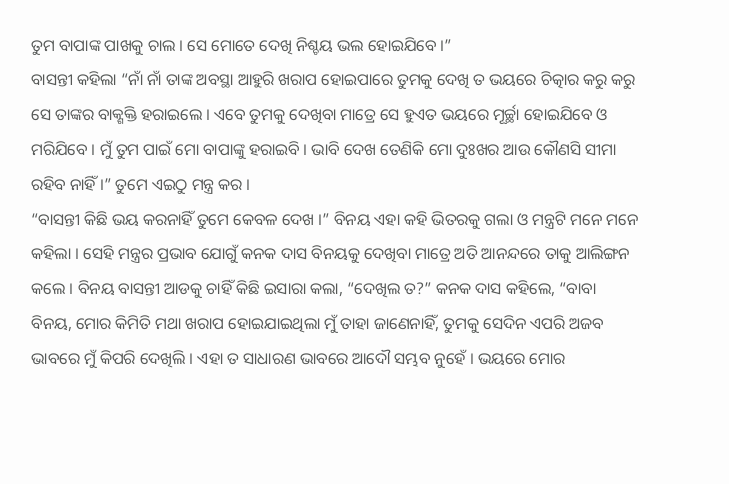ତୁମ ବାପାଙ୍କ ପାଖକୁ ଚାଲ । ସେ ମୋତେ ଦେଖି ନିଶ୍ଚୟ ଭଲ ହୋଇଯିବେ ।”
ବାସନ୍ତୀ କହିଲା “ନାଁ ନାଁ ତାଙ୍କ ଅବସ୍ଥା ଆହୁରି ଖରାପ ହୋଇପାରେ ତୁମକୁ ଦେଖି ତ ଭୟରେ ଚିତ୍କାର କରୁ କରୁ ସେ ତାଙ୍କର ବାକ୍ଶକ୍ତି ହରାଇଲେ । ଏବେ ତୁମକୁ ଦେଖିବା ମାତ୍ରେ ସେ ହୁଏତ ଭୟରେ ମୂର୍ଚ୍ଛା ହୋଇଯିବେ ଓ ମରିଯିବେ । ମୁଁ ତୁମ ପାଇଁ ମୋ ବାପାଙ୍କୁ ହରାଇବି । ଭାବି ଦେଖ ତେଣିକି ମୋ ଦୁଃଖର ଆଉ କୌଣସି ସୀମା ରହିବ ନାହିଁ ।” ତୁମେ ଏଇଠୁ ମନ୍ତ୍ର କର ।
“ବାସନ୍ତୀ କିଛି ଭୟ କରନାହିଁ ତୁମେ କେବଳ ଦେଖ ।” ବିନୟ ଏହା କହି ଭିତରକୁ ଗଲା ଓ ମନ୍ତ୍ରଟି ମନେ ମନେ କହିଲା । ସେହି ମନ୍ତ୍ରର ପ୍ରଭାବ ଯୋଗୁଁ କନକ ଦାସ ବିନୟକୁ ଦେଖିବା ମାତ୍ରେ ଅତି ଆନନ୍ଦରେ ତାକୁ ଆଲିଙ୍ଗନ କଲେ । ବିନୟ ବାସନ୍ତୀ ଆଡକୁ ଚାହିଁ କିଛି ଇସାରା କଲା, “ଦେଖିଲ ତ?” କନକ ଦାସ କହିଲେ, “ବାବା ବିନୟ, ମୋର କିମିତି ମଥା ଖରାପ ହୋଇଯାଇଥିଲା ମୁଁ ତାହା ଜାଣେନାହିଁ, ତୁମକୁ ସେଦିନ ଏପରି ଅଜବ ଭାବରେ ମୁଁ କିପରି ଦେଖିଲି । ଏହା ତ ସାଧାରଣ ଭାବରେ ଆଦୌ ସମ୍ଭବ ନୁହେଁ । ଭୟରେ ମୋର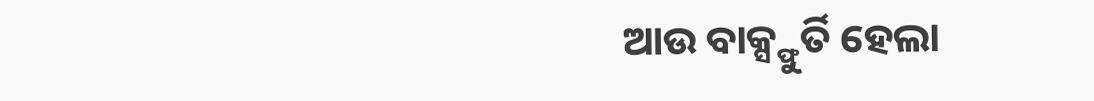ଆଉ ବାକ୍ସ୍ଫୁର୍ତି ହେଲା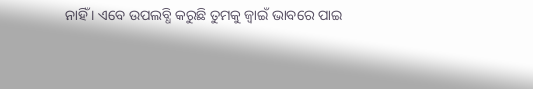ନାହିଁ । ଏବେ ଉପଲବ୍ଧି କରୁଛି ତୁମକୁ ଜ୍ୱାଇଁ ଭାବରେ ପାଇ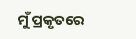ମୁଁ ପ୍ରକୃତରେ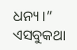ଧନ୍ୟ ।”
ଏସବୁକଥା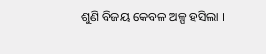ଶୁଣି ବିଜୟ କେବଳ ଅଳ୍ପ ହସିଲା ।